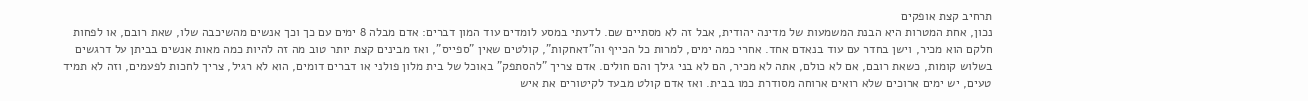תרחיב קצת אופקים
נכון, אחת המטרות היא הבנת המשמעות של מדינה יהודית, אבל זה לא מסתיים שם. לדעתי במסע לומדים עוד המון דברים: אדם מבלה 8 ימים עם כך וכך אנשים מהשיכבה שלו, שאת רובם, או לפחות חלקם הוא מכיר, וישן בחדר עם עוד בנאדם אחד. אחרי כמה ימים, למרות כל הכייף וה"דאחקות", קולטים שאין "ספייס", ואז מבינים קצת יותר טוב מה זה להיות כמה מאות אנשים בביתן על דרגשים בשלוש קומות, כשאת רובם, אם לא כולם, אתה לא מכיר, הם לא בני גילך והם חולים. אדם צריך "להסתפק" באוכל של בית מלון פולני או דברים דומים, הוא לא רגיל, צריך לחכות לפעמים, וזה לא תמיד טעים, יש ימים ארוכים שלא רואים ארוחה מסודרת כמו בבית. ואז אדם קולט מבעד לקיטורים את איש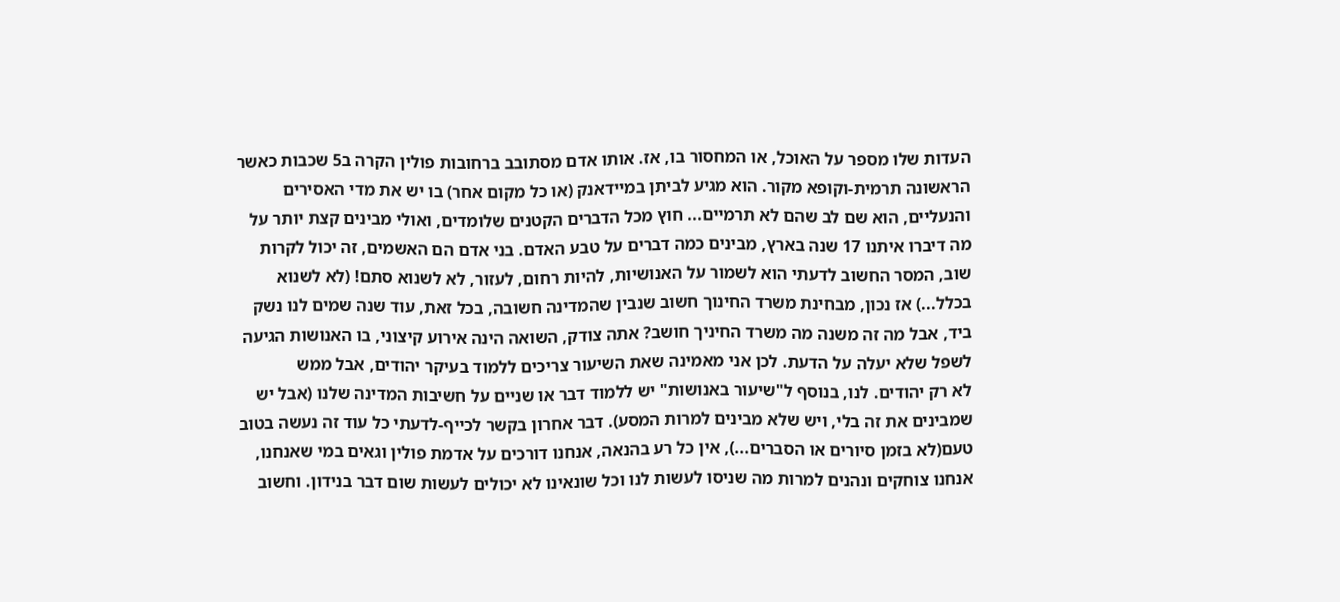העדות שלו מספר על האוכל, או המחסור בו, אז. אותו אדם מסתובב ברחובות פולין הקרה ב5 שכבות כאשר הראשונה תרמית-וקופא מקור. הוא מגיע לביתן במיידאנק (או כל מקום אחר) בו יש את מדי האסירים והנעליים, הוא שם לב שהם לא תרמיים... חוץ מכל הדברים הקטנים שלומדים, ואולי מבינים קצת יותר על מה דיברו איתנו 17 שנה בארץ, מבינים כמה דברים על טבע האדם. בני אדם הם האשמים, זה יכול לקרות שוב, המסר החשוב לדעתי הוא לשמור על האנושיות, להיות רחום, לעזור, לא לשנוא סתם! (לא לשנוא בכלל...) אז נכון, מבחינת משרד החינוך חשוב שנבין שהמדינה חשובה, בכל זאת, עוד שנה שמים לנו נשק ביד, אבל מה זה משנה מה משרד החיניך חושב? אתה צודק, השואה הינה אירוע קיצוני, בו האנושות הגיעה לשפל שלא יעלה על הדעת. לכן אני מאמינה שאת השיעור צריכים ללמוד בעיקר יהודים, אבל ממש
לא רק יהודים. לנו, בנוסף ל"שיעור באנושות" יש ללמוד דבר או שניים על חשיבות המדינה שלנו (אבל יש שמבינים את זה בלי, ויש שלא מבינים למרות המסע). דבר אחרון בקשר לכייף-לדעתי כל עוד זה נעשה בטוב טעם(לא בזמן סיורים או הסברים...), אין כל רע בהנאה, אנחנו דורכים על אדמת פולין וגאים במי שאנחנו, אנחנו צוחקים ונהנים למרות מה שניסו לעשות לנו וכל שונאינו לא יכולים לעשות שום דבר בנידון. וחשוב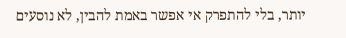יותר, בלי להתפרק אי אפשר באמת להבין, לא נוסעים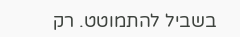בשביל להתמוטט. רק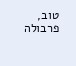טוב, פרבולה